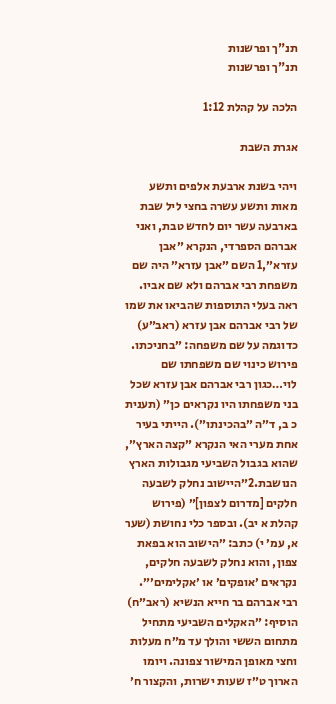תנ"ך ופרשנות
תנ"ך ופרשנות

הלכה על קהלת 1:12

אגרת השבת

ויהי בשנת ארבעת אלפים ותשע מאות ותשע עשרה בחצי ליל שבת בארבעה עשר יום לחדש טבת, ואני אברהם הספרדי, הנקרא ״אבן עזרא״,1 השם ״אבן עזרא״ היה שם משפחת רבי אברהם ולא שם אביו. ראה בעלי התוספות שהביאו את שמו של רבי אברהם אבן עזרא (ראב״ע) כדוגמה על שם משפחה: ״בחניכתו. פירוש כינוי שם משפחתו שם לוי…כגון רבי אברהם אבן עזרא שכל בני משפחתו היו נקראים כן״ (תענית כ ב, ד״ה ״בהכינתו״). הייתי בעיר אחת מערי האי הנקרא ״קצה הארץ״, שהוא בגבול השביעי מגבולות הארץ הנושבת.2״היישוב נחלק לשבעה חלקים [מדרום לצפון]״ (פירוש קהלת א יב). ובספר כלי נחושת (שער א, עמ׳ י) כתב: ״הישוב הוא בפאת צפון, והוא נחלק לשבעה חלקים, נקראים ׳אופקים׳ או ׳אקלימים׳״. רבי אברהם בר חייא הנשיא (ראב״ח) הוסיף: ״האקלים השביעי מתחיל מתחום הששי והולך עד מ״ח מעלות וחצי מאופן המישור צפונה. ויומו הארוך ט״ז שעות ישרות, והקצור ח׳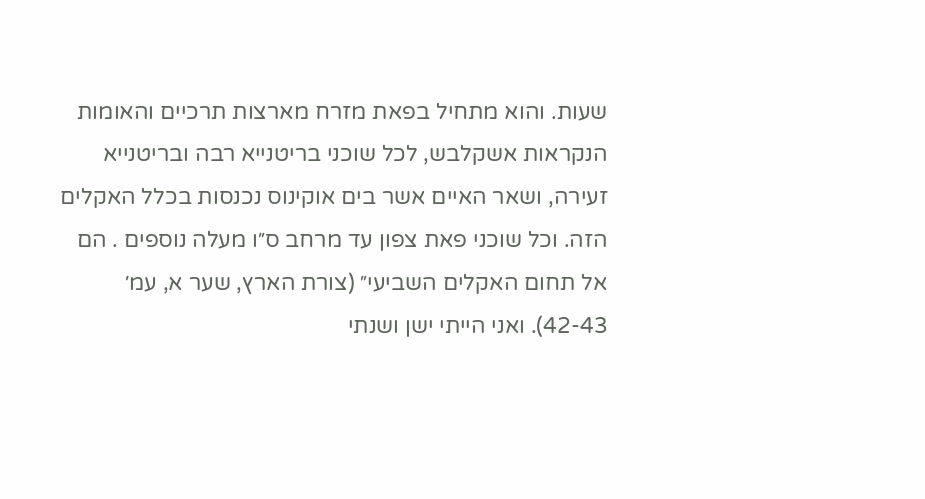שעות. והוא מתחיל בפאת מזרח מארצות תרכיים והאומות הנקראות אשקלבש, לכל שוכני בריטנייא רבה ובריטנייא זעירה, ושאר האיים אשר בים אוקינוס נכנסות בכלל האקלים הזה. וכל שוכני פאת צפון עד מרחב ס״ו מעלה נוספים . הם אל תחום האקלים השביעי״ (צורת הארץ, שער א, עמ׳ 42-43). ואני הייתי ישן ושנתי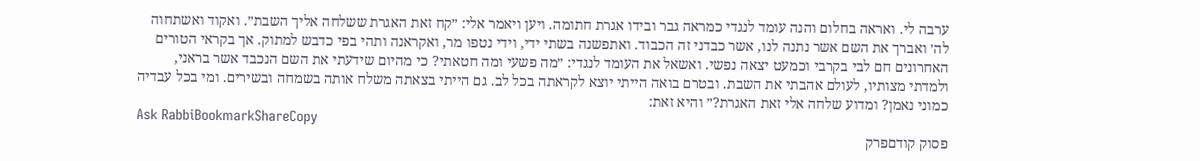ערבה לי. ואראה בחלום והנה עומד לנגדי כמראה גבר ובידו אגרת חתומה. ויען ויאמר אלי: ״קח זאת האגרת ששלחה אליך השבת״. ואקוד ואשתחוה לה׳ ואברך את השם אשר נתנה לנו, אשר כבדני זה הכבוד. ואתפשנה בשתי ידי, וידי נטפו מר, ואקראנה ותהי בפי כדבש למתוק. אך בקראי הטורים האחרונים חם לבי בקרבי וכמעט יצאה נפשי. ואשאל את העומד לנגדי: ״מה פשעי ומה חטאתי? כי מהיום שידעתי את השם הנכבד אשר בראני, ולמדתי מצותיו, לעולם אהבתי את השבת. ובטרם בואה הייתי יוצא לקראתה בכל לב. גם הייתי בצאתה משלח אותה בשמחה ובשירים. ומי בכל עבדיה כמוני נאמן? ומדוע שלחה אלי זאת האגרת?״ והיא זאת:
Ask RabbiBookmarkShareCopy
פסוק קודםפרק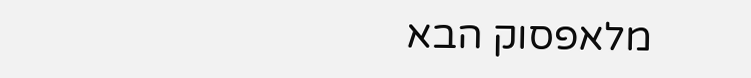מלאפסוק הבא